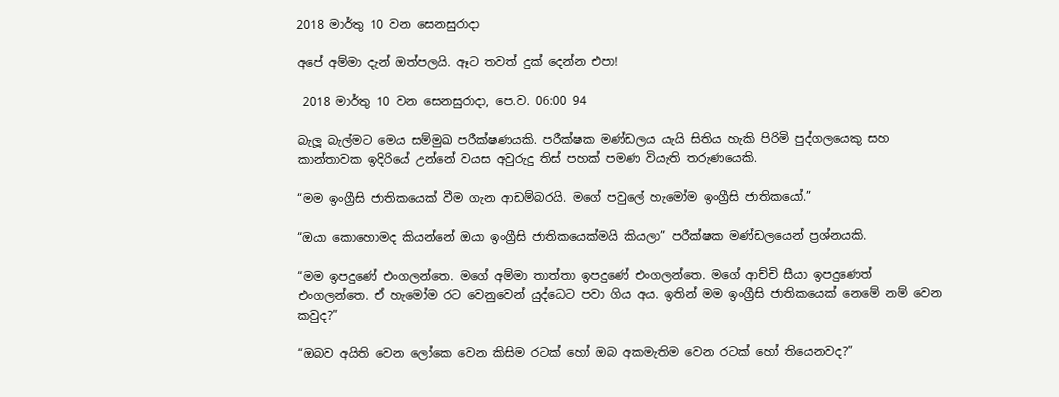2018 මාර්තු 10 වන සෙනසුරාදා

අපේ අම්මා දැන් ඔත්පලයි. ඈට තවත් දුක් දෙන්න එපා!

 2018 මාර්තු 10 වන සෙනසුරාදා, පෙ.ව. 06:00 94

බැලූ බැල්මට මෙය සම්මුඛ පරීක්ෂණයකි. පරීක්ෂක මණ්ඩලය යැයි සිතිය හැකි පිරිමි පුද්ගලයෙකු සහ කාන්තාවක ඉදිරියේ උන්නේ වයස අවුරුදු තිස් පහක් පමණ වියැති තරුණයෙකි.

“මම ඉංග්‍රීසි ජාතිකයෙක් වීම ගැන ආඩම්බරයි. මගේ පවුලේ හැමෝම ඉංග්‍රීසි ජාතිකයෝ.”

“ඔයා කොහොමද කියන්නේ ඔයා ඉංග්‍රීසි ජාතිකයෙක්මයි කියලා” පරීක්ෂක මණ්ඩලයෙන් ප්‍රශ්නයකි.

“මම ඉපදුණේ එංගලන්තෙ. මගේ අම්මා තාත්තා ඉපදුණේ එංගලන්තෙ. මගේ ආච්චි සීයා ඉපදුණෙත් එංගලන්තෙ. ඒ හැමෝම රට වෙනුවෙන් යුද්ධෙට පවා ගිය අය. ඉතින් මම ඉංග්‍රීසි ජාතිකයෙක් නෙමේ නම් වෙන කවුද?”

“ඔබව අයිති වෙන ලෝකෙ වෙන කිසිම රටක් හෝ ඔබ අකමැතිම වෙන රටක් හෝ තියෙනවද?”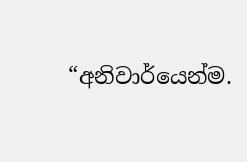“අනිවාර්යෙන්ම.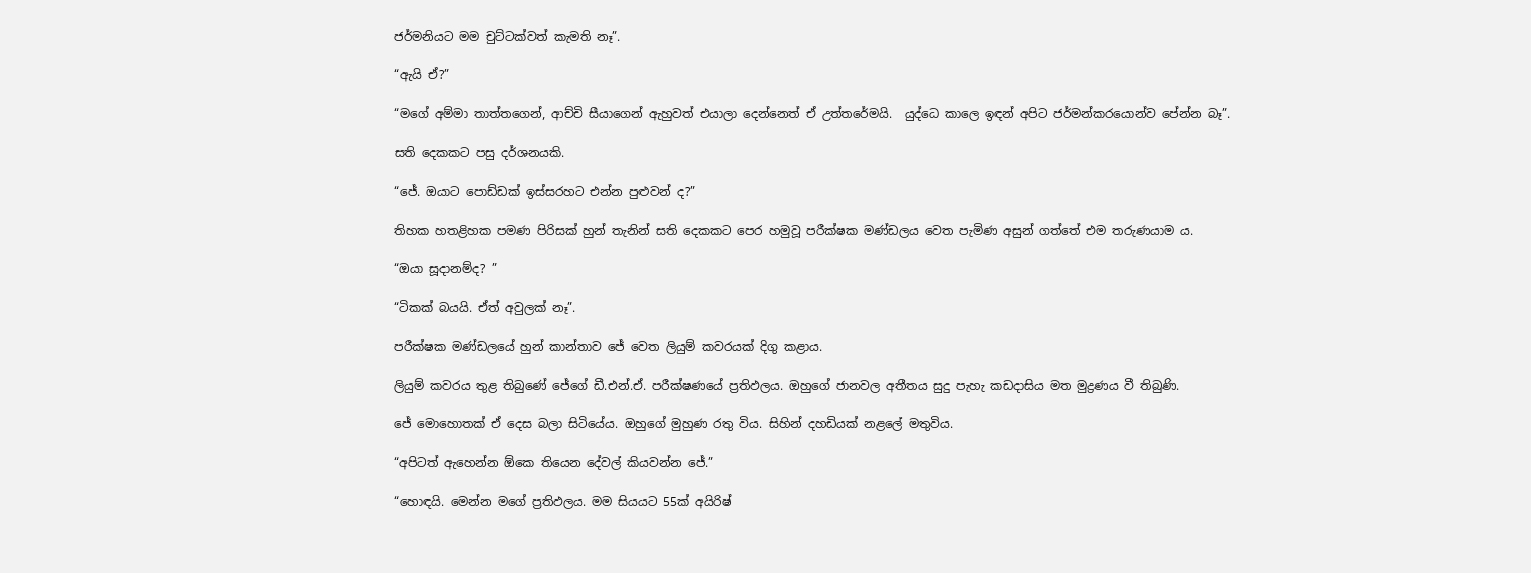ජර්මනියට මම චුට්ටක්වත් කැමති නෑ”.

“ඇයි ඒ?”

“මගේ අම්මා තාත්තගෙන්, ආච්චි සීයාගෙන් ඇහුවත් එයාලා දෙන්නෙත් ඒ උත්තරේමයි.  යුද්ධෙ කාලෙ ඉඳන් අපිට ජර්මන්කරයොන්ව පේන්න බෑ”.

සති දෙකකට පසු දර්ශනයකි.

“ජේ. ඔයාට පොඩ්ඩක් ඉස්සරහට එන්න පුළුවන් ද?”

තිහක හතළිහක පමණ පිරිසක් හුන් තැනින් සති දෙකකට පෙර හමුවූ පරීක්ෂක මණ්ඩලය වෙත පැමිණ අසුන් ගත්තේ එම තරුණයාම ය.

“ඔයා සූදානම්ද? ”

“ටිකක් බයයි. ඒත් අවුලක් නෑ”.

පරීක්ෂක මණ්ඩලයේ හුන් කාන්තාව ජේ වෙත ලියුම් කවරයක් දිගු කළාය.

ලියුම් කවරය තුළ තිබුණේ ජේගේ ඩී.එන්.ඒ. පරීක්ෂණයේ ප්‍රතිඵලය. ඔහුගේ ජානවල අතීතය සුදු පැහැ කඩදාසිය මත මුද්‍රණය වී තිබුණි.

ජේ මොහොතක් ඒ දෙස බලා සිටියේය. ඔහුගේ මුහුණ රතු විය. සිහින් දහඩියක් නළලේ මතුවිය.

“අපිටත් ඇහෙන්න ඕකෙ තියෙන දේවල් කියවන්න ජේ.”

“හොඳයි. මෙන්න මගේ ප්‍රතිඵලය. මම සියයට 55ක් අයිරිෂ්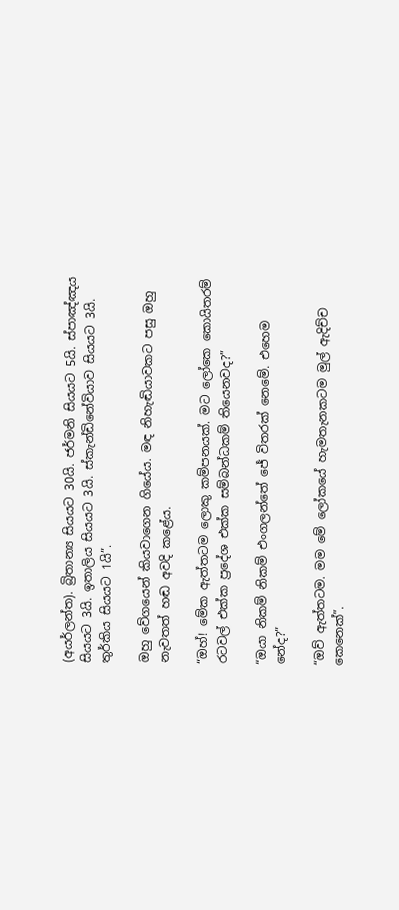(අයර්ලන්ත). බ්‍රිතාන්‍ය සියයට 30යි. ජර්මනි සියයට 5යි. ස්පාඤ්ඤය සියයට 3යි. ඉතාලිය සියයට 3යි. ස්කැන්ඩිනේවියාව සියයට 3යි. තුර්කිය සියයට 1යි”.

ඔහු වේගයෙන් කියවාගෙන ගියේය. මඳ නිහැඬියාවකට පසු ඔහු නැවතත් හඬ අවදි කළේය.

“ඔහ්! මේක ඇත්තටම ලොකු කම්පනයක්. මට ලෝකෙ කොයිතරම් රටවල් එක්ක ප්‍රදේශ එක්ක සම්බන්ධකම් තියෙනවද?”

“ඔයා නිකම් නිකම් එංගලන්තේ ජේ විතරක් නෙමේ. එහෙම නේද?”

“ඔව් ඇත්තටම. මම මේ ලෝකයේ හැමතැනකටම මුල් ඇදිච්ච කෙනෙක්”.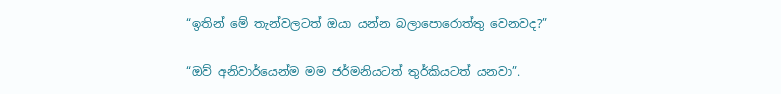“ඉතින් මේ තැන්වලටත් ඔයා යන්න බලාපොරොත්තු වෙනවද?”

“ඔව් අනිවාර්යෙන්ම මම ජර්මනියටත් තුර්කියටත් යනවා”.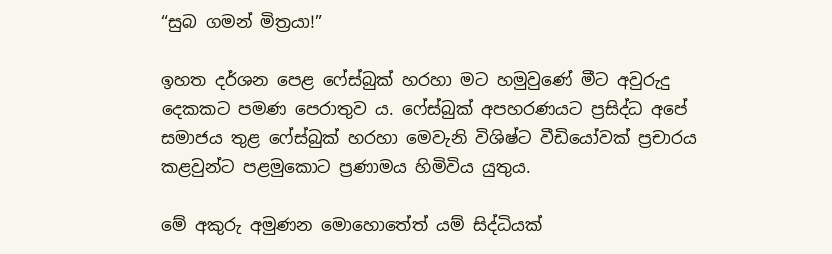“සුබ ගමන් මිත්‍රයා!”

ඉහත දර්ශන පෙළ ෆේස්බුක් හරහා මට හමුවුණේ මීට අවුරුදු දෙකකට පමණ පෙරාතුව ය. ෆේස්බුක් අපහරණයට ප්‍රසිද්ධ අපේ සමාජය තුළ ෆේස්බුක් හරහා මෙවැනි විශිෂ්ට වීඩියෝවක් ප්‍රචාරය කළවුන්ට පළමුකොට ප්‍රණාමය හිමිවිය යුතුය.

මේ අකුරු අමුණන මොහොතේත් යම් සිද්ධියක්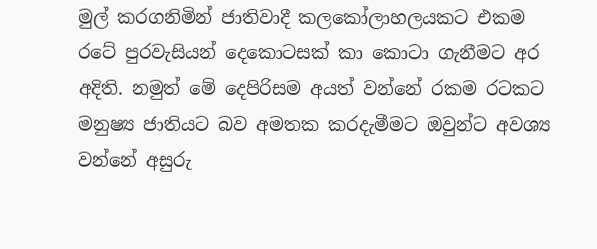මුල් කරගනිමින් ජාතිවාදී කලකෝලාහලයකට එකම රටේ පුරවැසියන් දෙකොටසක් කා කොටා ගැනීමට අර අදිති. නමුත් මේ දෙපිරිසම අයත් වන්නේ රකම රටකට මනුෂ්‍ය ජාතියට බව අමතක කරදැමීමට ඔවුන්ට අවශ්‍ය වන්නේ අසුරු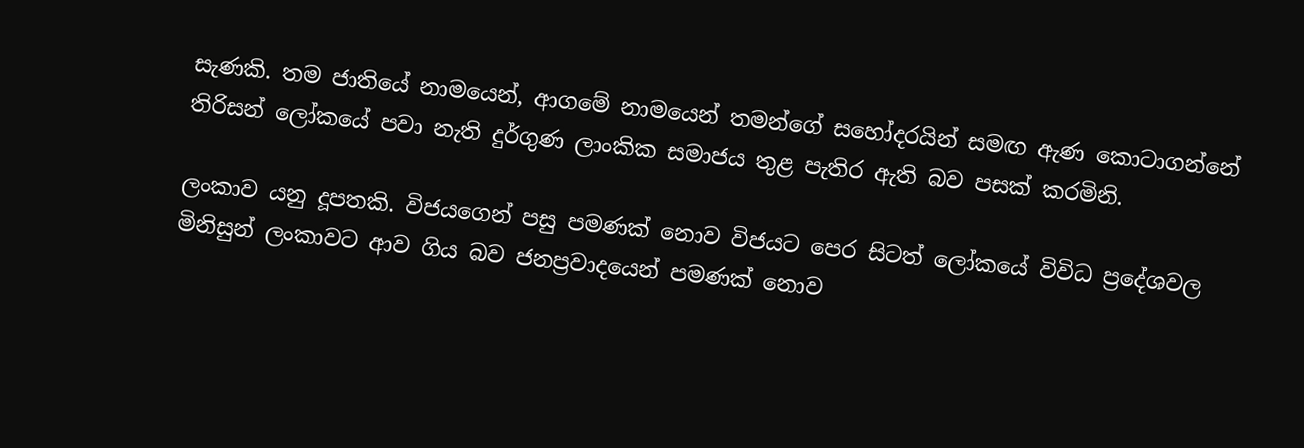සැණකි. තම ජාතියේ නාමයෙන්, ආගමේ නාමයෙන් තමන්ගේ සහෝදරයින් සමඟ ඇණ කොටාගන්නේ තිරිසන් ලෝකයේ පවා නැති දුර්ගුණ ලාංකික සමාජය තුළ පැතිර ඇති බව පසක් කරමිනි.

ලංකාව යනු දූපතකි. විජයගෙන් පසු පමණක් නොව විජයට පෙර සිටත් ලෝකයේ විවිධ ප්‍රදේශවල මිනිසුන් ලංකාවට ආව ගිය බව ජනප්‍රවාදයෙන් පමණක් නොව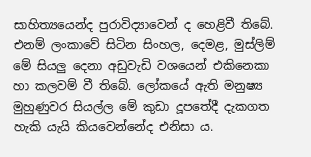සාහිත්‍යයෙන්ද පුරාවිද්‍යාවෙන් ද හෙළිවී තිබේ. එනම් ලංකාවේ සිටින සිංහල, දෙමළ, මුස්ලිම් මේ සියලු දෙනා අඩුවැඩි වශයෙන් එකිනෙකා හා කලවම් වී තිබේ. ලෝකයේ ඇති මනුෂ්‍ය මුහුණුවර සියල්ල මේ කුඩා දූපතේදී දැකගත හැකි යැයි කියවෙන්නේද එනිසා ය.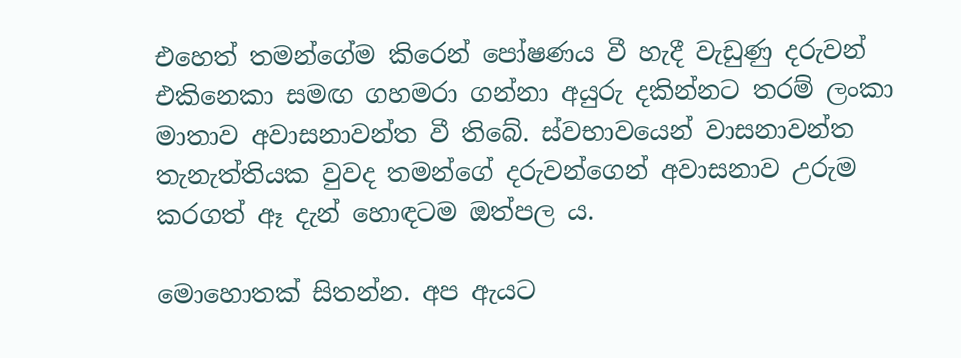එහෙත් තමන්ගේම කිරෙන් පෝෂණය වී හැදී වැඩුණු දරුවන් එකිනෙකා සමඟ ගහමරා ගන්නා අයුරු දකින්නට තරම් ලංකා මාතාව අවාසනාවන්ත වී තිබේ. ස්වභාවයෙන් වාසනාවන්ත තැනැත්තියක වුවද තමන්ගේ දරුවන්ගෙන් අවාසනාව උරුම කරගත් ඈ දැන් හොඳටම ඔත්පල ය.

මොහොතක් සිතන්න. අප ඇයට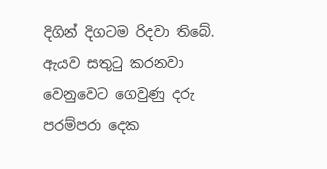දිගින් දිගටම රිදවා තිබේ. ඇයව සතුටු කරනවා වෙනුවෙට ගෙවුණු දරු පරම්පරා දෙක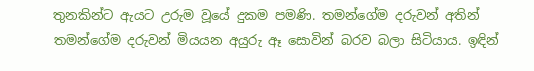තුනකින්ට ඇයට උරුම වූයේ දුකම පමණි. තමන්ගේම දරුවන් අතින් තමන්ගේම දරුවන් මියයන අයුරු ඈ සොවින් බරව බලා සිටියාය. ඉඳින්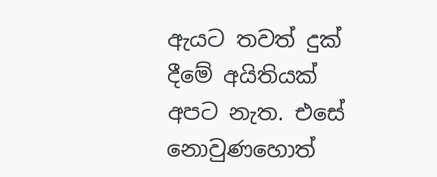ඇයට තවත් දුක් දීමේ අයිතියක් අපට නැත. එසේ නොවුණහොත්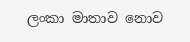ලංකා මාතාව නොව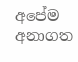අපේම අනාගත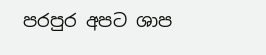පරපුර අපට ශාප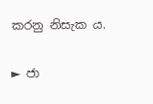කරනු නිසැක ය.

► ජා